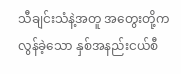သီချင်းသံနဲ့အတူ အတွေးတို့က လွန်ခဲ့သော နှစ်အနည်းငယ်စီ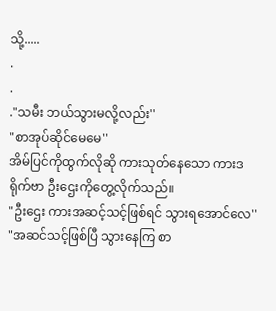သို့.....
.
.
."သမီး ဘယ်သွားမလို့လည်း''
"စာအုပ်ဆိုင်မေမေ''
အိမ်ပြင်ကိုထွက်လိုဆို ကားသုတ်နေသော ကားဒရိုက်ဗာ ဦးဌေးကိုတွေ့လိုက်သည်။
"ဦးဌေး ကားအဆင့်သင့်ဖြစ်ရင် သွားရအောင်လေ''
"အဆင်သင့်ဖြစ်ပြီ သွားနေကြ စာ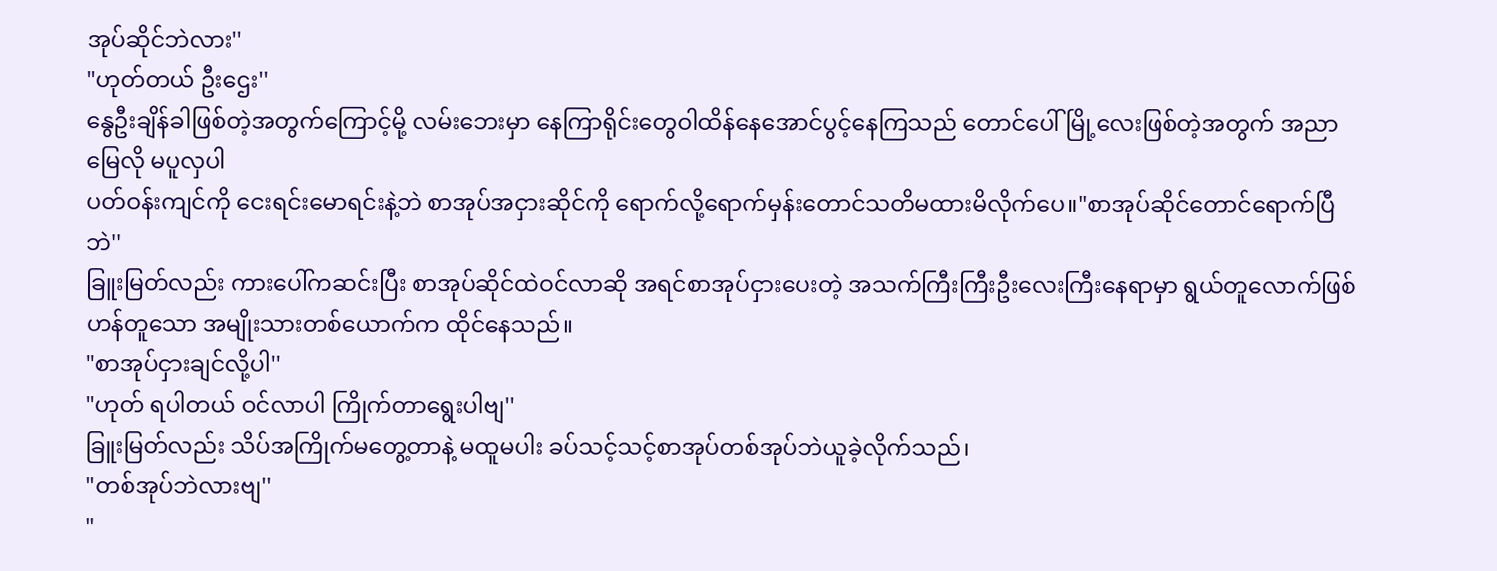အုပ်ဆိုင်ဘဲလား''
"ဟုတ်တယ် ဦးဌေး''
နွေဦးချိန်ခါဖြစ်တဲ့အတွက်ကြောင့်မို့ လမ်းဘေးမှာ နေကြာရိုင်းတွေဝါထိန်နေအောင်ပွင့်နေကြသည် တောင်ပေါ်မြို့လေးဖြစ်တဲ့အတွက် အညာမြေလို မပူလှပါ
ပတ်ဝန်းကျင်ကို ငေးရင်းမောရင်းနဲ့ဘဲ စာအုပ်အငှားဆိုင်ကို ရောက်လို့ရောက်မှန်းတောင်သတိမထားမိလိုက်ပေ။"စာအုပ်ဆိုင်တောင်ရောက်ပြီဘဲ''
ခြူးမြတ်လည်း ကားပေါ်ကဆင်းပြီး စာအုပ်ဆိုင်ထဲဝင်လာဆို အရင်စာအုပ်ငှားပေးတဲ့ အသက်ကြီးကြီးဦးလေးကြီးနေရာမှာ ရွယ်တူလောက်ဖြစ်ဟန်တူသော အမျိုးသားတစ်ယောက်က ထိုင်နေသည်။
"စာအုပ်ငှားချင်လို့ပါ''
"ဟုတ် ရပါတယ် ဝင်လာပါ ကြိုက်တာရွေးပါဗျ''
ခြူးမြတ်လည်း သိပ်အကြိုက်မတွေ့တာနဲ့ မထူမပါး ခပ်သင့်သင့်စာအုပ်တစ်အုပ်ဘဲယူခဲ့လိုက်သည်၊
"တစ်အုပ်ဘဲလားဗျ''
"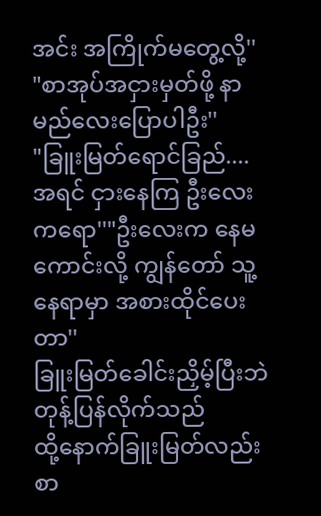အင်း အကြိုက်မတွေ့လို့''
"စာအုပ်အငှားမှတ်ဖို့ နာမည်လေးပြောပါဦး''
"ခြူးမြတ်ရောင်ခြည်....
အရင် ငှားနေကြ ဦးလေးကရော''"ဦးလေးက နေမကောင်းလို့ ကျွန်တော် သူ့နေရာမှာ အစားထိုင်ပေးတာ''
ခြူးမြတ်ခေါင်းညှိမ့်ပြီးဘဲ တုန့်ပြန်လိုက်သည်
ထို့နောက်ခြူးမြတ်လည်း စာ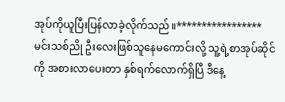အုပ်ကိုယူပြီးပြန်လာခဲ့လိုက်သည်။*****************
မင်းသစ်ညို ဦးလေးဖြစ်သူနေမကောင်းလို့ သူ့ရဲ့စာအုပ်ဆိုင်ကို အစားလာပေးတာ နှစ်ရက်လောက်ရှိပြီ ဒီနေ့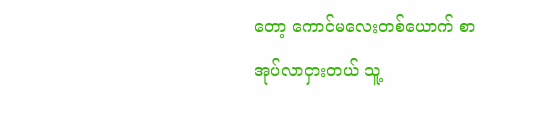တော့ ကောင်မလေးတစ်ယောက် စာအုပ်လာငှားတယ် သူ့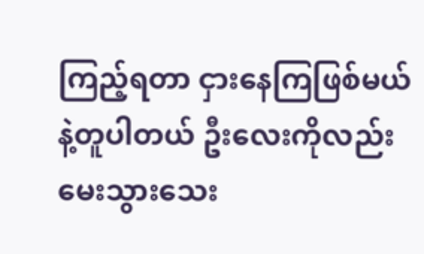ကြည့်ရတာ ငှားနေကြဖြစ်မယ်နဲ့တူပါတယ် ဦးလေးကိုလည်းမေးသွားသေး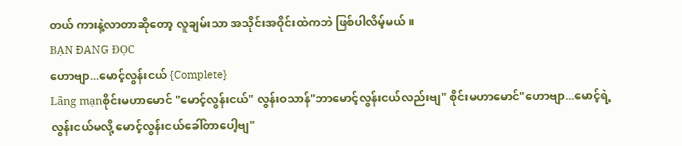တယ် ကားနဲ့လာတာဆိုတော့ လူချမ်းသာ အသိုင်းအဝိုင်းထဲကဘဲ ဖြစ်ပါလိမ့်မယ်။
BẠN ĐANG ĐỌC
ဟောဗျာ...မောင့်လွန်းငယ် {Complete}
Lãng mạnစိုင်းမဟာမောင် "မောင့်လွန်းငယ်" လွန်းဝသာန်"ဘာမောင့်လွန်းငယ်လည်းဗျ" စိုင်းမဟာမောင်"ဟောဗျာ...မောင့်ရဲ့လွန်းငယ်မလို့ မောင့်လွန်းငယ်ခေါ်တာပေါ့ဗျ"